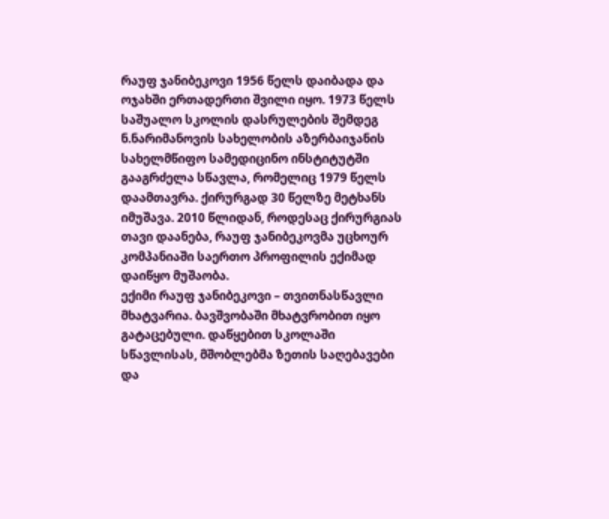რაუფ ჯანიბეკოვი 1956 წელს დაიბადა და ოჯახში ერთადერთი შვილი იყო. 1973 წელს საშუალო სკოლის დასრულების შემდეგ ნ.ნარიმანოვის სახელობის აზერბაიჯანის სახელმწიფო სამედიცინო ინსტიტუტში გააგრძელა სწავლა, რომელიც 1979 წელს დაამთავრა. ქირურგად 30 წელზე მეტხანს იმუშავა. 2010 წლიდან, როდესაც ქირურგიას თავი დაანება, რაუფ ჯანიბეკოვმა უცხოურ კომპანიაში საერთო პროფილის ექიმად დაიწყო მუშაობა.
ექიმი რაუფ ჯანიბეკოვი – თვითნასწავლი მხატვარია. ბავშვობაში მხატვრობით იყო გატაცებული. დაწყებით სკოლაში სწავლისას, მშობლებმა ზეთის საღებავები და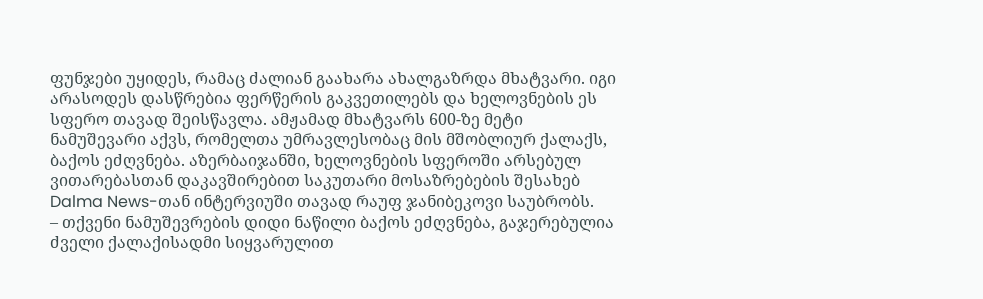ფუნჯები უყიდეს, რამაც ძალიან გაახარა ახალგაზრდა მხატვარი. იგი არასოდეს დასწრებია ფერწერის გაკვეთილებს და ხელოვნების ეს სფერო თავად შეისწავლა. ამჟამად მხატვარს 600-ზე მეტი ნამუშევარი აქვს, რომელთა უმრავლესობაც მის მშობლიურ ქალაქს, ბაქოს ეძღვნება. აზერბაიჯანში, ხელოვნების სფეროში არსებულ ვითარებასთან დაკავშირებით საკუთარი მოსაზრებების შესახებ Dalma News-თან ინტერვიუში თავად რაუფ ჯანიბეკოვი საუბრობს.
– თქვენი ნამუშევრების დიდი ნაწილი ბაქოს ეძღვნება, გაჯერებულია ძველი ქალაქისადმი სიყვარულით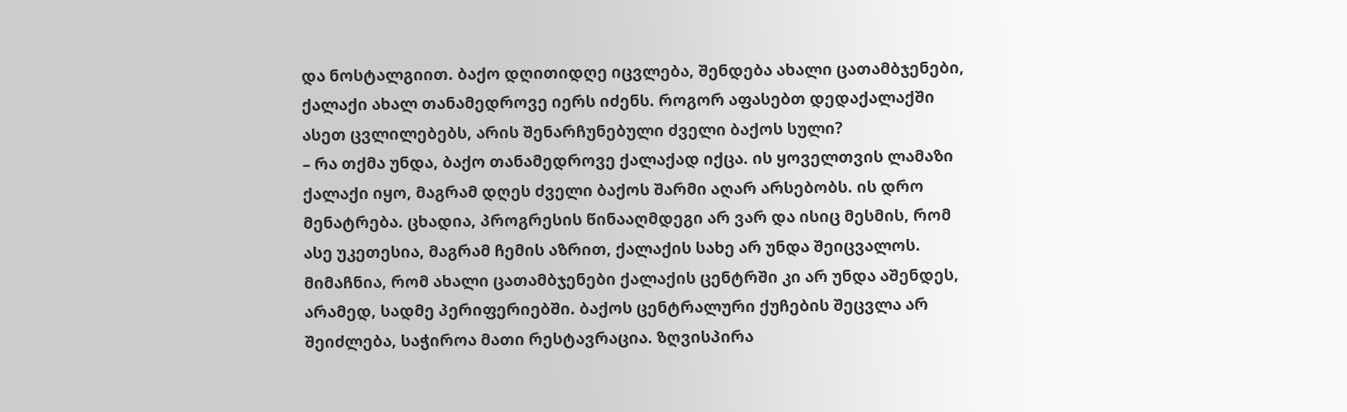და ნოსტალგიით. ბაქო დღითიდღე იცვლება, შენდება ახალი ცათამბჯენები, ქალაქი ახალ თანამედროვე იერს იძენს. როგორ აფასებთ დედაქალაქში ასეთ ცვლილებებს, არის შენარჩუნებული ძველი ბაქოს სული?
– რა თქმა უნდა, ბაქო თანამედროვე ქალაქად იქცა. ის ყოველთვის ლამაზი ქალაქი იყო, მაგრამ დღეს ძველი ბაქოს შარმი აღარ არსებობს. ის დრო მენატრება. ცხადია, პროგრესის წინააღმდეგი არ ვარ და ისიც მესმის, რომ ასე უკეთესია, მაგრამ ჩემის აზრით, ქალაქის სახე არ უნდა შეიცვალოს. მიმაჩნია, რომ ახალი ცათამბჯენები ქალაქის ცენტრში კი არ უნდა აშენდეს, არამედ, სადმე პერიფერიებში. ბაქოს ცენტრალური ქუჩების შეცვლა არ შეიძლება, საჭიროა მათი რესტავრაცია. ზღვისპირა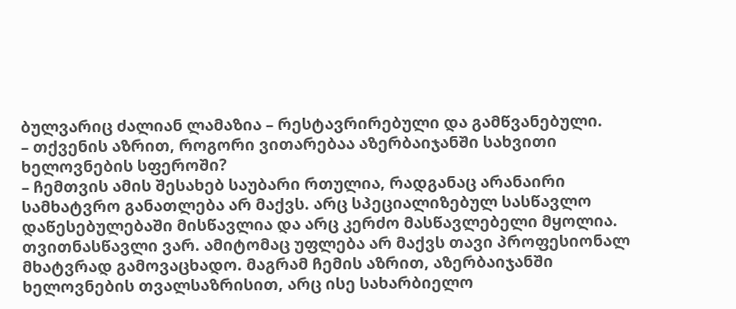ბულვარიც ძალიან ლამაზია – რესტავრირებული და გამწვანებული.
– თქვენის აზრით, როგორი ვითარებაა აზერბაიჯანში სახვითი ხელოვნების სფეროში?
– ჩემთვის ამის შესახებ საუბარი რთულია, რადგანაც არანაირი სამხატვრო განათლება არ მაქვს. არც სპეციალიზებულ სასწავლო დაწესებულებაში მისწავლია და არც კერძო მასწავლებელი მყოლია. თვითნასწავლი ვარ. ამიტომაც უფლება არ მაქვს თავი პროფესიონალ მხატვრად გამოვაცხადო. მაგრამ ჩემის აზრით, აზერბაიჯანში ხელოვნების თვალსაზრისით, არც ისე სახარბიელო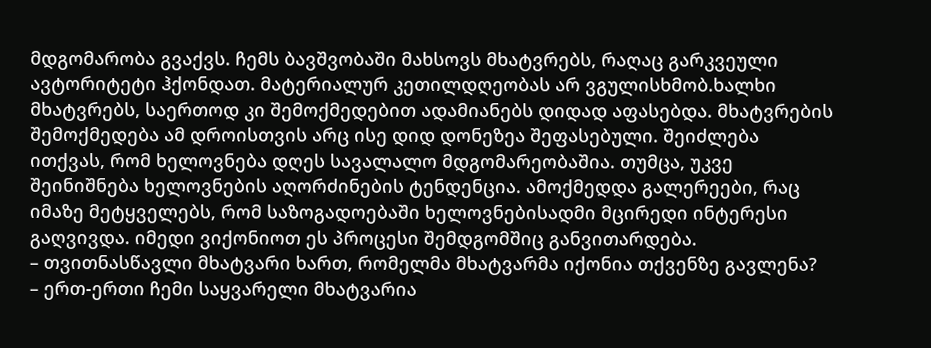მდგომარობა გვაქვს. ჩემს ბავშვობაში მახსოვს მხატვრებს, რაღაც გარკვეული ავტორიტეტი ჰქონდათ. მატერიალურ კეთილდღეობას არ ვგულისხმობ.ხალხი მხატვრებს, საერთოდ კი შემოქმედებით ადამიანებს დიდად აფასებდა. მხატვრების შემოქმედება ამ დროისთვის არც ისე დიდ დონეზეა შეფასებული. შეიძლება ითქვას, რომ ხელოვნება დღეს სავალალო მდგომარეობაშია. თუმცა, უკვე შეინიშნება ხელოვნების აღორძინების ტენდენცია. ამოქმედდა გალერეები, რაც იმაზე მეტყველებს, რომ საზოგადოებაში ხელოვნებისადმი მცირედი ინტერესი გაღვივდა. იმედი ვიქონიოთ ეს პროცესი შემდგომშიც განვითარდება.
– თვითნასწავლი მხატვარი ხართ, რომელმა მხატვარმა იქონია თქვენზე გავლენა?
– ერთ-ერთი ჩემი საყვარელი მხატვარია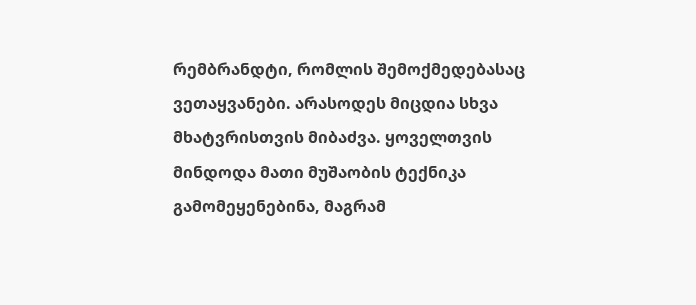რემბრანდტი, რომლის შემოქმედებასაც ვეთაყვანები. არასოდეს მიცდია სხვა მხატვრისთვის მიბაძვა. ყოველთვის მინდოდა მათი მუშაობის ტექნიკა გამომეყენებინა, მაგრამ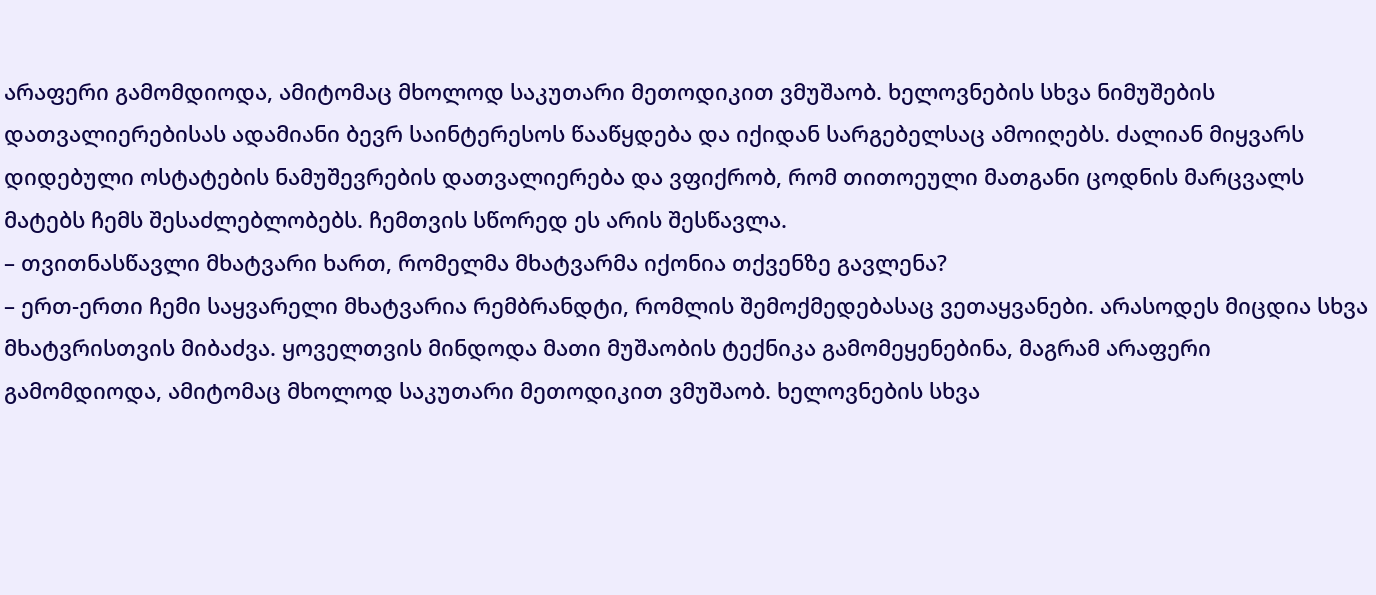არაფერი გამომდიოდა, ამიტომაც მხოლოდ საკუთარი მეთოდიკით ვმუშაობ. ხელოვნების სხვა ნიმუშების დათვალიერებისას ადამიანი ბევრ საინტერესოს წააწყდება და იქიდან სარგებელსაც ამოიღებს. ძალიან მიყვარს დიდებული ოსტატების ნამუშევრების დათვალიერება და ვფიქრობ, რომ თითოეული მათგანი ცოდნის მარცვალს მატებს ჩემს შესაძლებლობებს. ჩემთვის სწორედ ეს არის შესწავლა.
– თვითნასწავლი მხატვარი ხართ, რომელმა მხატვარმა იქონია თქვენზე გავლენა?
– ერთ-ერთი ჩემი საყვარელი მხატვარია რემბრანდტი, რომლის შემოქმედებასაც ვეთაყვანები. არასოდეს მიცდია სხვა მხატვრისთვის მიბაძვა. ყოველთვის მინდოდა მათი მუშაობის ტექნიკა გამომეყენებინა, მაგრამ არაფერი გამომდიოდა, ამიტომაც მხოლოდ საკუთარი მეთოდიკით ვმუშაობ. ხელოვნების სხვა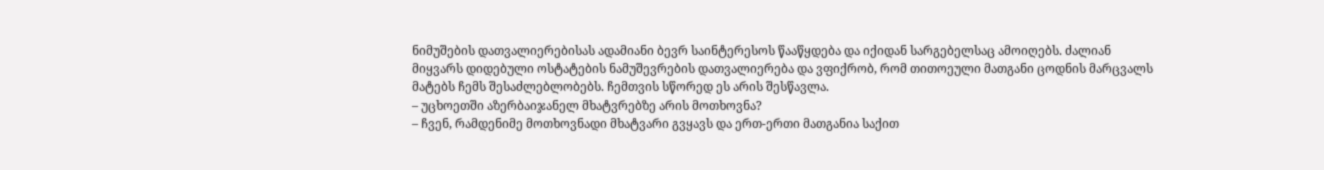ნიმუშების დათვალიერებისას ადამიანი ბევრ საინტერესოს წააწყდება და იქიდან სარგებელსაც ამოიღებს. ძალიან მიყვარს დიდებული ოსტატების ნამუშევრების დათვალიერება და ვფიქრობ, რომ თითოეული მათგანი ცოდნის მარცვალს მატებს ჩემს შესაძლებლობებს. ჩემთვის სწორედ ეს არის შესწავლა.
– უცხოეთში აზერბაიჯანელ მხატვრებზე არის მოთხოვნა?
– ჩვენ, რამდენიმე მოთხოვნადი მხატვარი გვყავს და ერთ-ერთი მათგანია საქით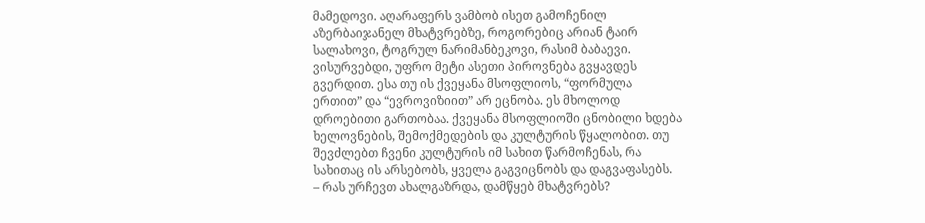მამედოვი. აღარაფერს ვამბობ ისეთ გამოჩენილ აზერბაიჯანელ მხატვრებზე, როგორებიც არიან ტაირ სალახოვი, ტოგრულ ნარიმანბეკოვი, რასიმ ბაბაევი. ვისურვებდი, უფრო მეტი ასეთი პიროვნება გვყავდეს გვერდით. ესა თუ ის ქვეყანა მსოფლიოს, “ფორმულა ერთით” და “ევროვიზიით” არ ეცნობა. ეს მხოლოდ დროებითი გართობაა. ქვეყანა მსოფლიოში ცნობილი ხდება ხელოვნების, შემოქმედების და კულტურის წყალობით. თუ შევძლებთ ჩვენი კულტურის იმ სახით წარმოჩენას, რა სახითაც ის არსებობს, ყველა გაგვიცნობს და დაგვაფასებს.
– რას ურჩევთ ახალგაზრდა, დამწყებ მხატვრებს?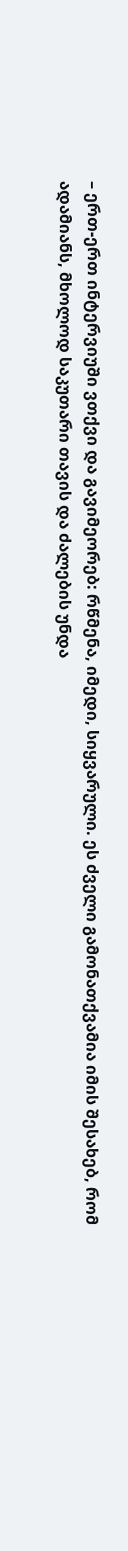– ერთ-ერთ ინტერვიუში ვთქვი და გავიმეორებ: რწმენა, იმედი, სიყვარული. ეს ძველი გამონათქვამია იმის შესახებ, რომ ადამიანს, მხოლოდ საკუთარი თავის და ძალების უნდა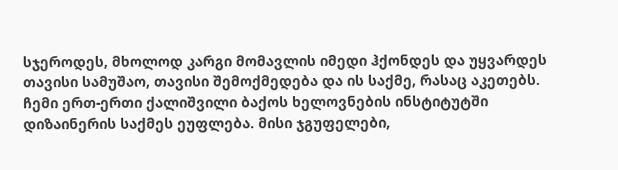სჯეროდეს, მხოლოდ კარგი მომავლის იმედი ჰქონდეს და უყვარდეს თავისი სამუშაო, თავისი შემოქმედება და ის საქმე, რასაც აკეთებს. ჩემი ერთ-ერთი ქალიშვილი ბაქოს ხელოვნების ინსტიტუტში დიზაინერის საქმეს ეუფლება. მისი ჯგუფელები,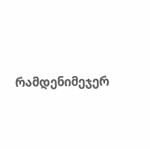რამდენიმეჯერ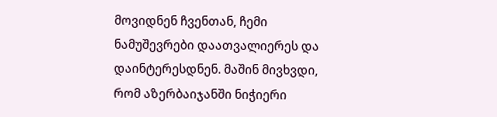მოვიდნენ ჩვენთან, ჩემი ნამუშევრები დაათვალიერეს და დაინტერესდნენ. მაშინ მივხვდი, რომ აზერბაიჯანში ნიჭიერი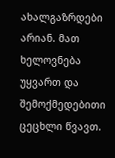ახალგაზრდები არიან. მათ ხელოვნება უყვართ და შემოქმედებითი ცეცხლი წვავთ.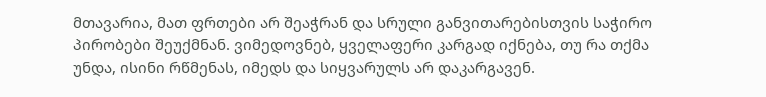მთავარია, მათ ფრთები არ შეაჭრან და სრული განვითარებისთვის საჭირო პირობები შეუქმნან. ვიმედოვნებ, ყველაფერი კარგად იქნება, თუ რა თქმა უნდა, ისინი რწმენას, იმედს და სიყვარულს არ დაკარგავენ.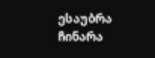ესაუბრა ჩინარა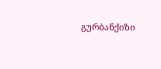გურბანქიზი